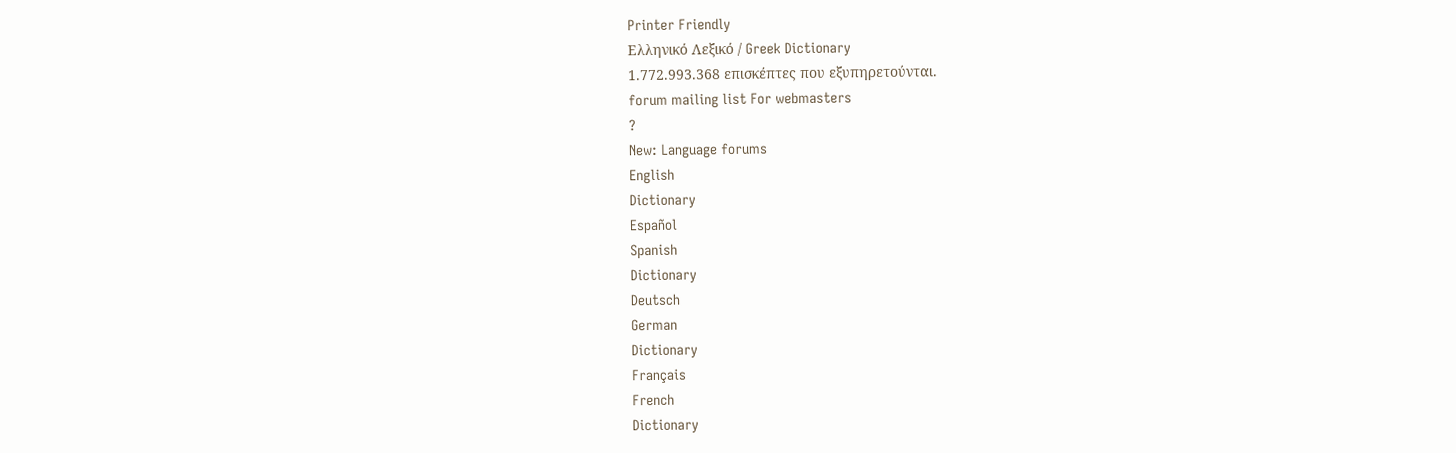Printer Friendly
Ελληνικό Λεξικό / Greek Dictionary
1.772.993.368 επισκέπτες που εξυπηρετούνται.
forum mailing list For webmasters
?
New: Language forums
English
Dictionary
Español
Spanish
Dictionary
Deutsch
German
Dictionary
Français
French
Dictionary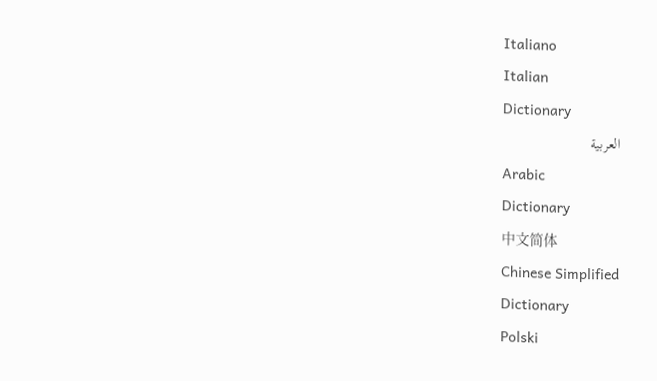Italiano
Italian
Dictionary
العربية
Arabic
Dictionary
中文简体
Chinese Simplified
Dictionary
Polski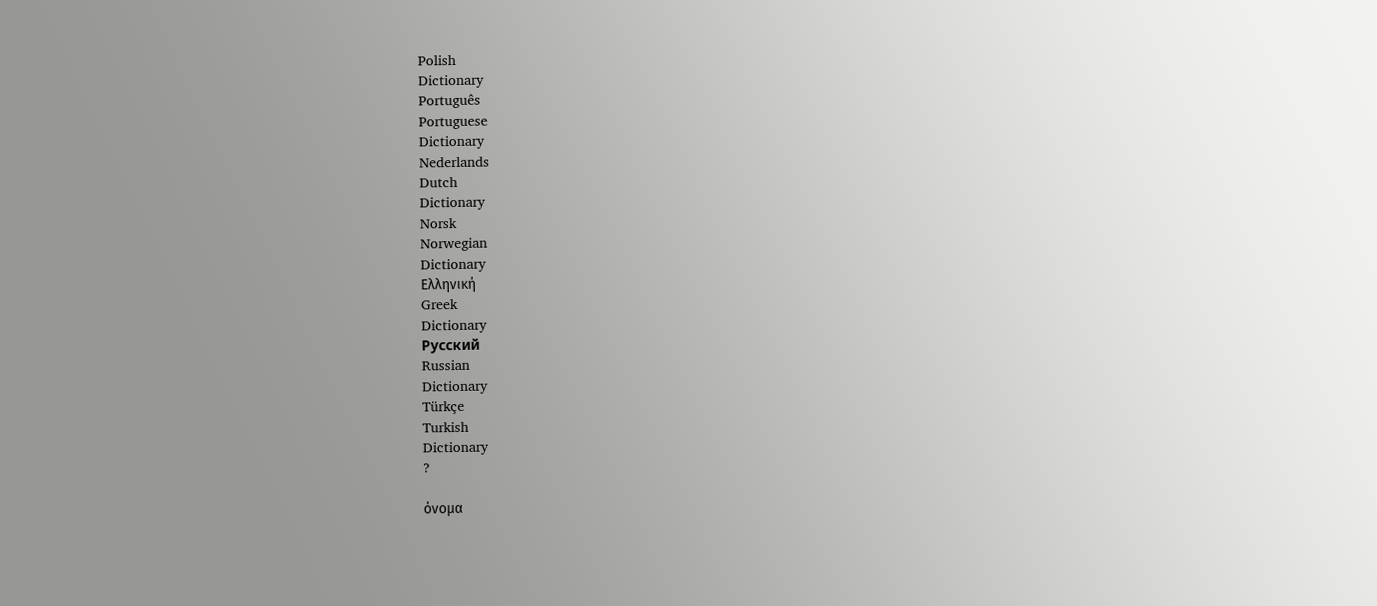Polish
Dictionary
Português
Portuguese
Dictionary
Nederlands
Dutch
Dictionary
Norsk
Norwegian
Dictionary
Ελληνική
Greek
Dictionary
Русский
Russian
Dictionary
Türkçe
Turkish
Dictionary
?

όνομα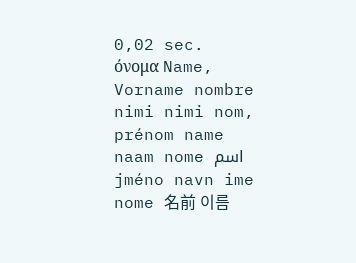0,02 sec.
όνομα Name, Vorname nombre nimi nimi nom, prénom name naam nome اسم jméno navn ime nome 名前 이름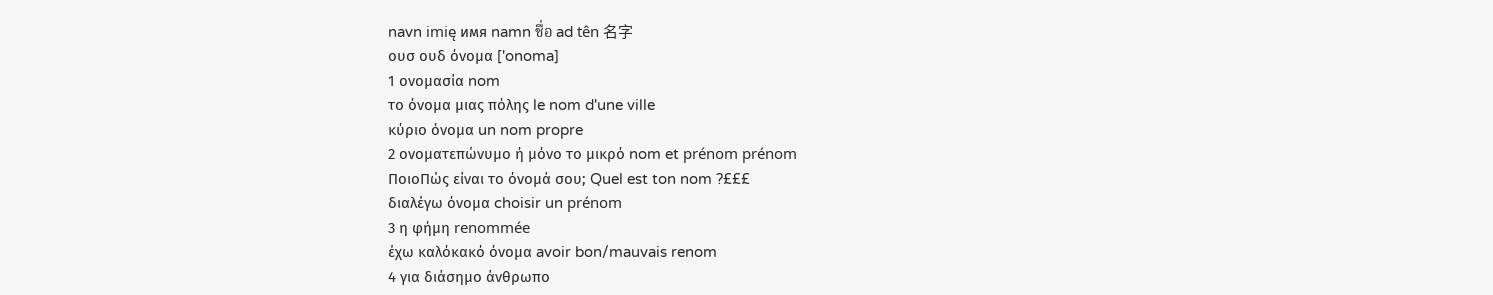navn imię имя namn ชื่อ ad tên 名字
ουσ ουδ όνομα ['onoma]
1 ονομασία nom
το όνομα μιας πόλης le nom d'une ville
κύριο όνομα un nom propre
2 ονοματεπώνυμο ή μόνο το μικρό nom et prénom prénom
ΠοιοΠώς είναι το όνομά σου; Quel est ton nom ?£££
διαλέγω όνομα choisir un prénom
3 η φήμη renommée
έχω καλόκακό όνομα avoir bon/mauvais renom
4 για διάσημο άνθρωπο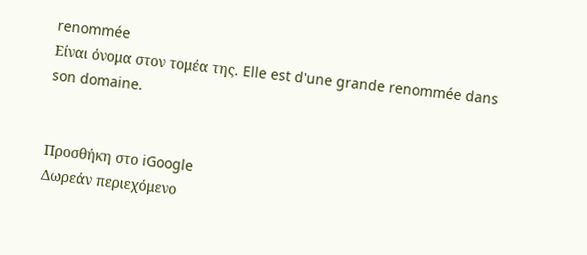renommée
Είναι όνομα στον τομέα της. Elle est d'une grande renommée dans son domaine.


Προσθήκη στο iGoogle
Δωρεάν περιεχόμενο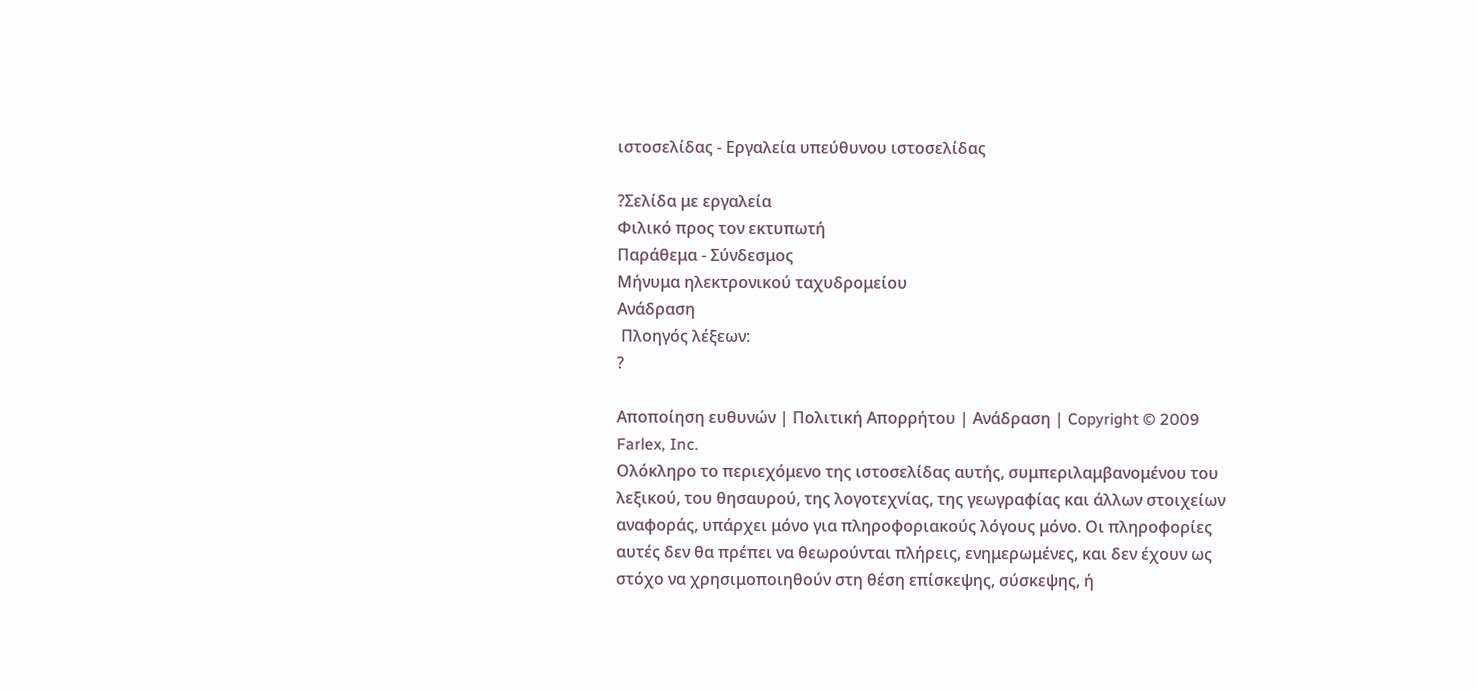ιστοσελίδας - Εργαλεία υπεύθυνου ιστοσελίδας

?Σελίδα με εργαλεία
Φιλικό προς τον εκτυπωτή
Παράθεμα - Σύνδεσμος
Μήνυμα ηλεκτρονικού ταχυδρομείου
Ανάδραση
 Πλοηγός λέξεων:
?

Αποποίηση ευθυνών | Πολιτική Απορρήτου | Ανάδραση | Copyright © 2009 Farlex, Inc.
Ολόκληρο το περιεχόμενο της ιστοσελίδας αυτής, συμπεριλαμβανομένου του λεξικού, του θησαυρού, της λογοτεχνίας, της γεωγραφίας και άλλων στοιχείων αναφοράς, υπάρχει μόνο για πληροφοριακούς λόγους μόνο. Οι πληροφορίες αυτές δεν θα πρέπει να θεωρούνται πλήρεις, ενημερωμένες, και δεν έχουν ως στόχο να χρησιμοποιηθούν στη θέση επίσκεψης, σύσκεψης, ή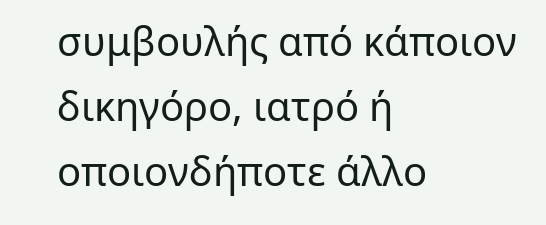συμβουλής από κάποιον δικηγόρο, ιατρό ή οποιονδήποτε άλλο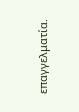επαγγελματία.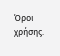Όροι χρήσης.